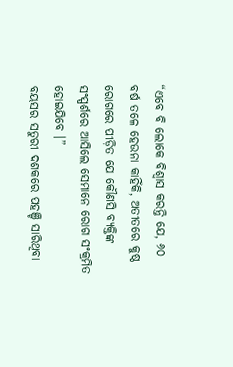“ଏବେ ବି ଲୋକେ ବିଶ୍ୱାସ କରନ୍ତି ଯେ, ୬୦ ବର୍ଷ ତଳେ ହେଉନା କାହିଁକି, ଅତୀତରେ କୁଷ୍ଠ ରୋଗରେ ପୀଡ଼ିତ ଯେ କୌଣସି ବ୍ୟକ୍ତିଙ୍କ ସଂସ୍ପର୍ଶରେ ଆସିଲେ ସେମାନେ ରୋଗ ସଂକ୍ରମିତ ହୋଇଯିବେ ।”
ବୟସର ସତୁରୀ ଦଶକରେ ପହଞ୍ଚି ସାରିଥିବା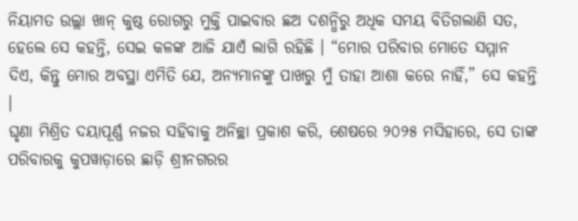ନିୟାମତ ଉଲ୍ଲା ଖାନ୍ କୁଷ୍ଠ ରୋଗରୁ ମୁକ୍ତି ପାଇବାର ଛଅ ଦଶନ୍ଧିରୁ ଅଧିକ ସମୟ ବିତିଗଲାଣି ସତ, ହେଲେ ସେ କହନ୍ତି, ସେଇ କଳଙ୍କ ଆଜି ଯାଏଁ ଲାଗି ରହିଛି । “ମୋର ପରିବାର ମୋତେ ସମ୍ମାନ ଦିଏ, କିନ୍ତୁ ମୋର ଅବସ୍ଥା ଏମିତି ଯେ, ଅନ୍ୟମାନଙ୍କୁ ପାଖରୁ ମୁଁ ତାହା ଆଶା କରେ ନାହିଁ,” ସେ କହନ୍ତି ।
ଘୃଣା ମିଶ୍ରିତ ଦୟାପୂର୍ଣ୍ଣ ନଜର ସହିବାକୁ ଅନିଚ୍ଛା ପ୍ରକାଶ କରି, ଶେଷରେ ୨୦୨୫ ମସିହାରେ, ସେ ତାଙ୍କ ପରିବାରକୁ କୁପୱାଡ଼ାରେ ଛାଡ଼ି ଶ୍ରୀନଗରର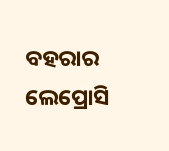ବହରାର ଲେପ୍ରୋସି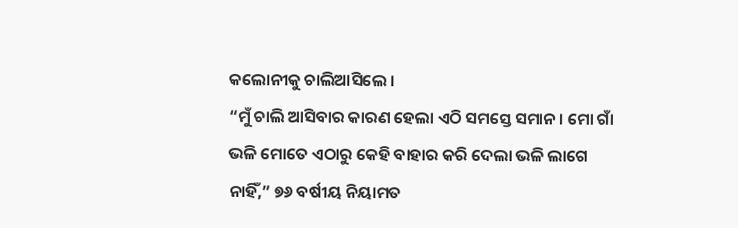କଲୋନୀକୁ ଚାଲିଆସିଲେ ।
“ମୁଁ ଚାଲି ଆସିବାର କାରଣ ହେଲା ଏଠି ସମସ୍ତେ ସମାନ । ମୋ ଗାଁ ଭଳି ମୋତେ ଏଠାରୁ କେହି ବାହାର କରି ଦେଲା ଭଳି ଲାଗେ ନାହିଁ,” ୭୬ ବର୍ଷୀୟ ନିୟାମତ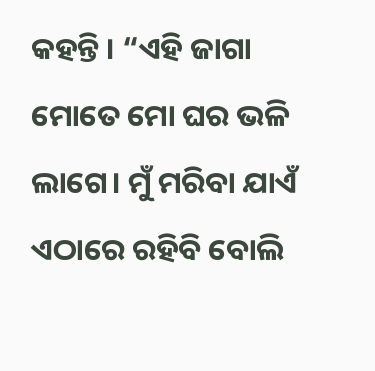କହନ୍ତି । “ଏହି ଜାଗା ମୋତେ ମୋ ଘର ଭଳି ଲାଗେ। ମୁଁ ମରିବା ଯାଏଁ ଏଠାରେ ରହିବି ବୋଲି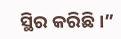ସ୍ଥିର କରିଛି ।”